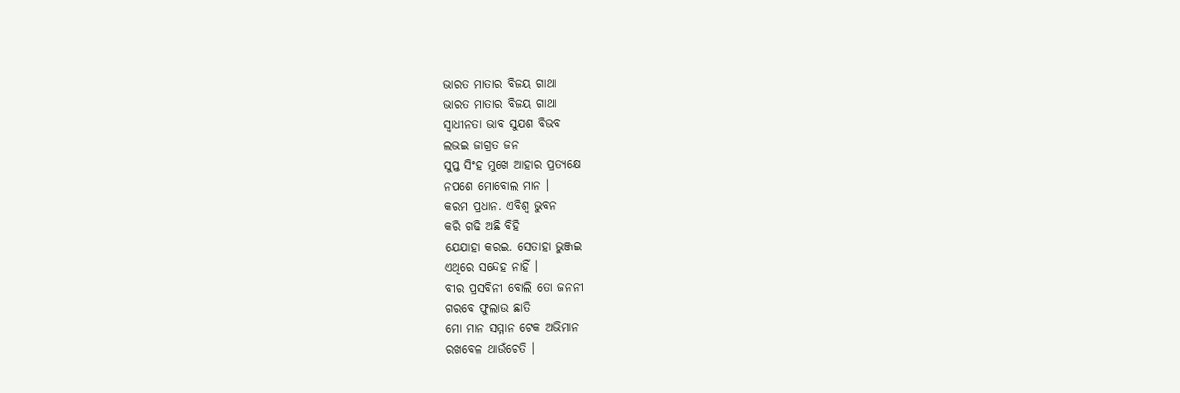ଭାରତ ମାତାର ବିଜୟ ଗାଥା
ଭାରତ ମାତାର ବିଜୟ ଗାଥା
ସ୍ୱାଧୀନତା ଭାବ ସୁଯଶ ବିଭବ
ଲଭଇ ଜାଗ୍ରତ ଜନ
ସୁପ୍ତ ସିଂହ ମୁଖେ ଆହାର ପ୍ରତ୍ୟକ୍ଷେ
ନପଶେ ମୋବୋଲ ମାନ ।
କରମ ପ୍ରଧାନ. ଏବିଶ୍ଵ ଭୁବନ
କରି ଗଢି ଅଛି ବିହି
ଯେଯାହା କରଇ. ସେତାହା ଭୁଞ୍ଜଇ
ଏଥିରେ ସନ୍ଦେହ ନାହିଁ ।
ବୀର ପ୍ରସବିନୀ ବୋଲି ତୋ ଜନନୀ
ଗରବେ ଫୁଲାଉ ଛାତି
ମୋ ମାନ ସମ୍ମାନ ଟେକ ଅଭିମାନ
ରଖବେଳ ଥାଉଁଚେତି ।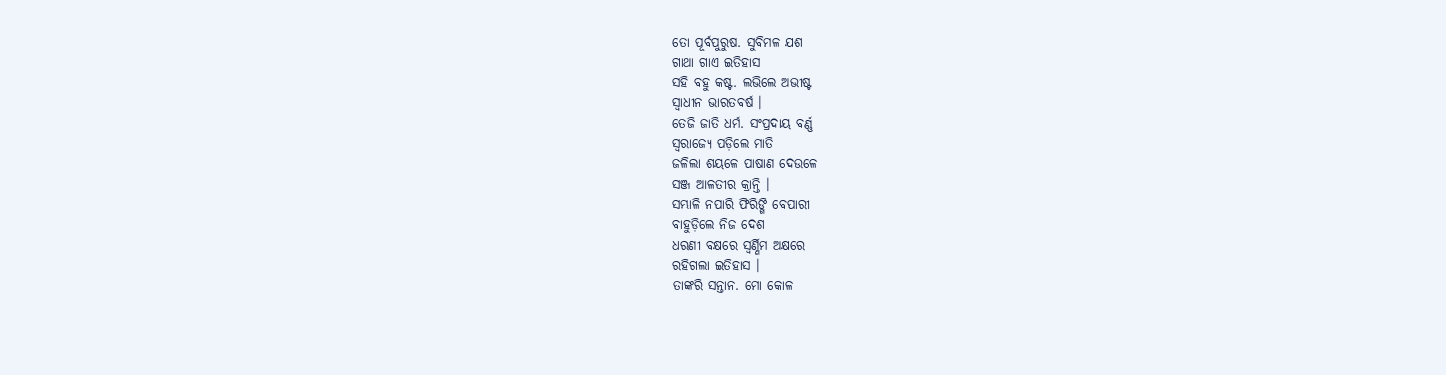ତୋ ପୂର୍ବପୁରୁଷ. ସୁବିମଳ ଯଶ
ଗାଥା ଗାଏ ଇତିହାସ
ସହି ବହୁ କଷ୍ଟ. ଲଭିଲେ ଅଭୀଷ୍ଟ
ସ୍ୱାଧୀନ ଭାରତବର୍ଷ ।
ତେଜି ଜାତି ଧର୍ମ. ସଂପ୍ରଦାୟ ବର୍ଣ୍ଣ
ସ୍ୱରାଜ୍ୟେ ପଡ଼ିଲେ ମାତି
ଜଳିଲା ଶୟଳେ ପାଷାଣ ଦେଉଳେ
ସଞ୍ଜ ଆଳତୀର କ୍ରାନ୍ତି ।
ସମ୍ଭାଳି ନପାରି ଫିରିଙ୍ଗି ବେପାରୀ
ବାହୁଡ଼ିଲେ ନିଜ ଦେଶ
ଧରଣୀ ବକ୍ଷରେ ସ୍ୱର୍ଣ୍ଣିମ ଅକ୍ଷରେ
ରହିଗଲା ଇତିହାସ ।
ତାଙ୍କରି ସନ୍ତାନ. ମୋ କୋଳ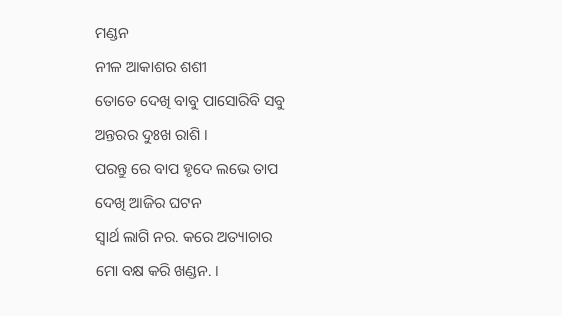ମଣ୍ଡନ
ନୀଳ ଆକାଶର ଶଶୀ
ତୋତେ ଦେଖି ବାବୁ ପାସୋରିବି ସବୁ
ଅନ୍ତରର ଦୁଃଖ ରାଶି ।
ପରନ୍ତୁ ରେ ବାପ ହୃଦେ ଲଭେ ତାପ
ଦେଖି ଆଜିର ଘଟନ
ସ୍ଵାର୍ଥ ଲାଗି ନର. କରେ ଅତ୍ୟାଚାର
ମୋ ବକ୍ଷ କରି ଖଣ୍ଡନ. ।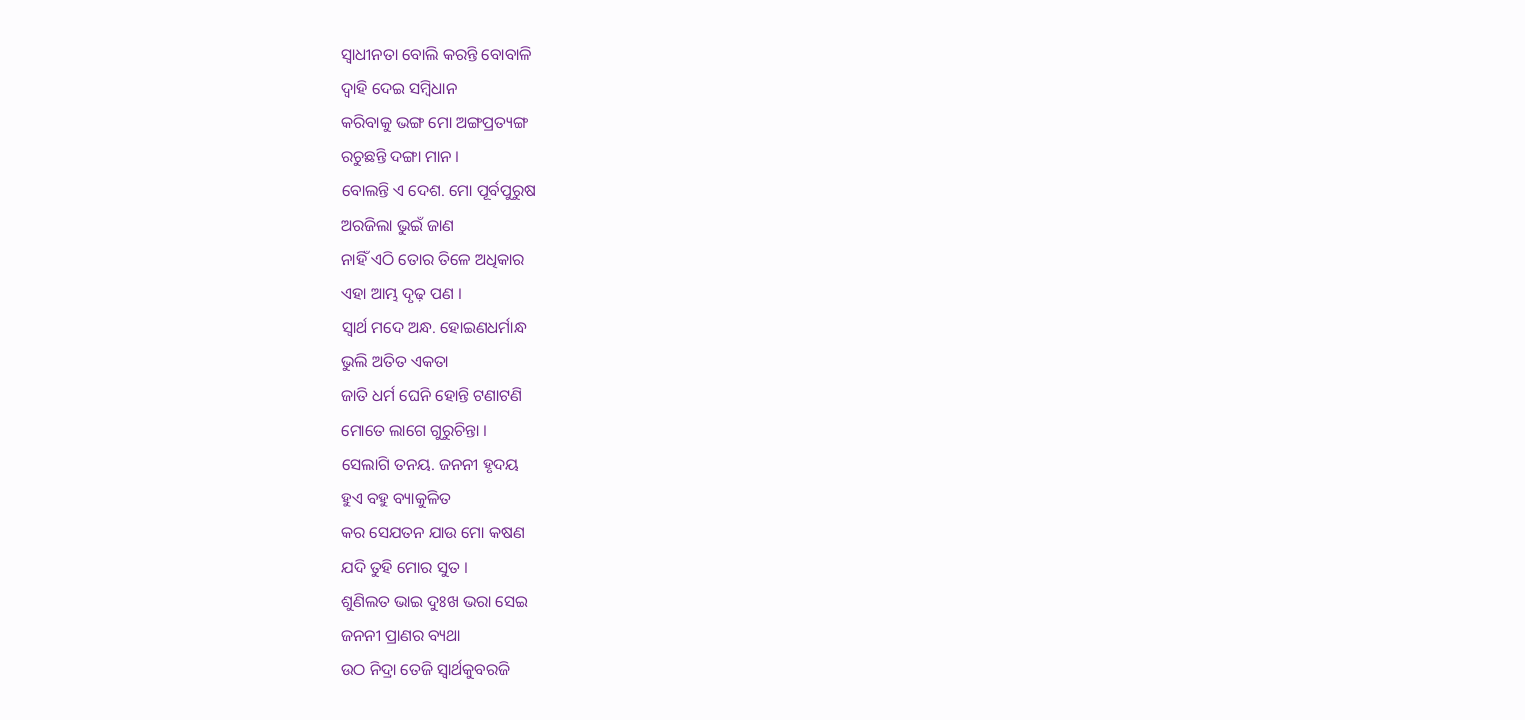ସ୍ଵାଧୀନତା ବୋଲି କରନ୍ତି ବୋବାଳି
ଦ୍ଵାହି ଦେଇ ସମ୍ବିଧାନ
କରିବାକୁ ଭଙ୍ଗ ମୋ ଅଙ୍ଗପ୍ରତ୍ୟଙ୍ଗ
ରଚୁଛନ୍ତି ଦଙ୍ଗା ମାନ ।
ବୋଲନ୍ତି ଏ ଦେଶ. ମୋ ପୂର୍ବପୁରୁଷ
ଅରଜିଲା ଭୁଇଁ ଜାଣ
ନାହିଁ ଏଠି ତୋର ତିଳେ ଅଧିକାର
ଏହା ଆମ୍ଭ ଦୃଢ଼ ପଣ ।
ସ୍ୱାର୍ଥ ମଦେ ଅନ୍ଧ. ହୋଇଣଧର୍ମାନ୍ଧ
ଭୁଲି ଅତିତ ଏକତା
ଜାତି ଧର୍ମ ଘେନି ହୋନ୍ତି ଟଣାଟଣି
ମୋତେ ଲାଗେ ଗୁରୁଚିନ୍ତା ।
ସେଲାଗି ତନୟ. ଜନନୀ ହୃଦୟ
ହୁଏ ବହୁ ବ୍ୟାକୁଳିତ
କର ସେଯତନ ଯାଉ ମୋ କଷଣ
ଯଦି ତୁହି ମୋର ସୁତ ।
ଶୁଣିଲତ ଭାଇ ଦୁଃଖ ଭରା ସେଇ
ଜନନୀ ପ୍ରାଣର ବ୍ୟଥା
ଉଠ ନିଦ୍ରା ତେଜି ସ୍ଵାର୍ଥକୁବରଜି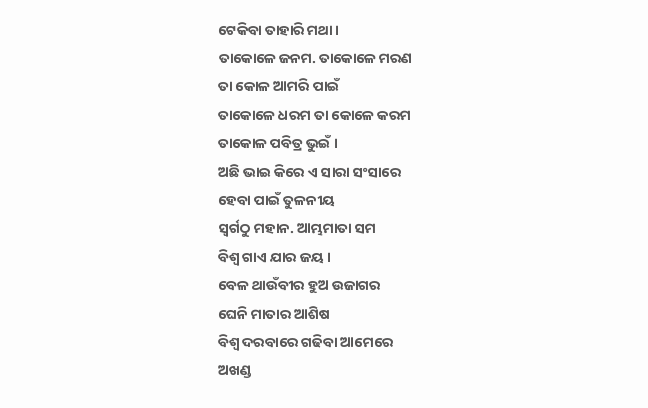ଟେକିବା ତାହାରି ମଥା ।
ତାକୋଳେ ଜନମ. ତାକୋଳେ ମରଣ
ତା କୋଳ ଆମରି ପାଇଁ
ତାକୋଳେ ଧରମ ତା କୋଳେ କରମ
ତାକୋଳ ପବିତ୍ର ଭୁଇଁ ।
ଅଛି ଭାଇ କିରେ ଏ ସାରା ସଂସାରେ
ହେବା ପାଇଁ ତୁଳନୀୟ
ସ୍ୱର୍ଗଠୁ ମହାନ. ଆମ୍ଭମାତା ସମ
ବିଶ୍ଵ ଗାଏ ଯାର ଜୟ ।
ବେଳ ଥାଉଁବୀର ହୁଅ ଉଜାଗର
ଘେନି ମାତାର ଆଶିଷ
ବିଶ୍ଵ ଦରବାରେ ଗଢିବା ଆମେରେ
ଅଖଣ୍ଡ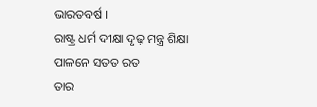ଭାରତବର୍ଷ ।
ରାଷ୍ଟ୍ର ଧର୍ମ ଦୀକ୍ଷା ଦୃଢ଼ ମନ୍ତ୍ର ଶିକ୍ଷା
ପାଳନେ ସତତ ରତ
ତାର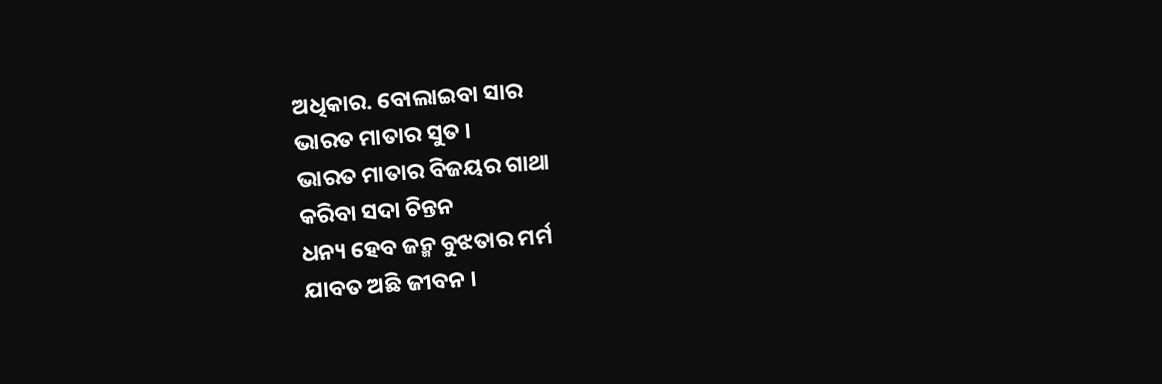ଅଧିକାର. ବୋଲାଇବା ସାର
ଭାରତ ମାତାର ସୁତ ।
ଭାରତ ମାତାର ବିଜୟର ଗାଥା
କରିବା ସଦା ଚିନ୍ତନ
ଧନ୍ୟ ହେବ ଜନ୍ମ ବୁଝତାର ମର୍ମ
ଯାବତ ଅଛି ଜୀବନ ।